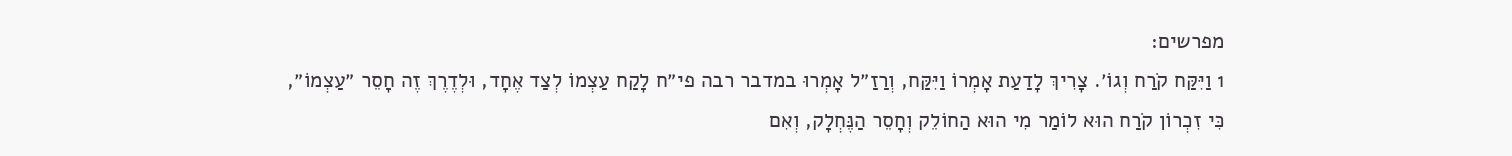מפרשים:
1 וַיִּקַּח קֹרַח וְגוֹ׳. צָרִיךְ לָדַעַת אָמְרוֹ וַיִּקַּח, וְרַזַ״ל אָמְרוּ במדבר רבה פי״ח לָקַח עַצְמוֹ לְצַד אֶחָד, וּלְדֶרֶךְ זֶה חָסֵר ״עַצְמוֹ״, כִּי זִכְרוֹן קֹרַח הוּא לוֹמַר מִי הוּא הַחוֹלֵק וְחָסֵר הַנֶּחְלָק, וְאִם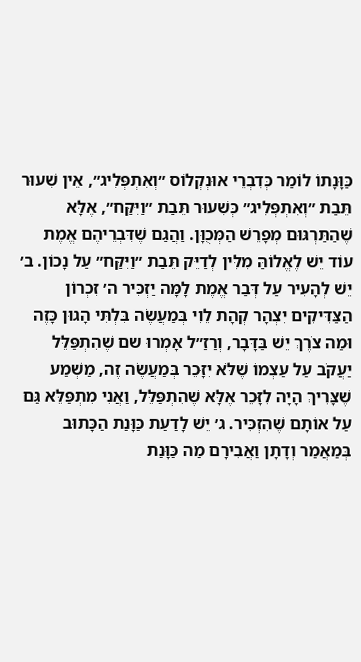כַּוָּנָתוֹ לוֹמַר כְּדִבְרֵי אוּנְקְלוֹס ״וְאִתְפְּלִיג״, אֵין שִׁעוּר תֵּבַת ״וְאִתְפְּלִיג״ כְּשִׁעוּר תֵּבַת ״וַיִּקַּח״, אֶלָּא שֶׁהַתַּרְגּוּם מְפָרֵשׁ הַמְּכֻוָּן. וַהֲגַם שֶׁדִּבְרֵיהֶם אֱמֶת עוֹד יֵשׁ לֶאֱלוֹהַּ מִלִּין לְדַיֵּק תֵּבַת ״וַיִּקַּח״ עַל נָכוֹן. ב׳ יֵשׁ לְהָעִיר עַל דְּבַר אֱמֶת לָמָּה יַזְכִּיר ה׳ זִכְרוֹן הַצַּדִּיקִים יִצְהָר קְהָת לֵוִי בְּמַעֲשֶׂה בִּלְתִּי הָגוּן כָּזֶה וּמַה צֹרֶךְ יֵשׁ בַּדָּבָר, וְרַזַ״ל אָמְרוּ שם שֶׁהִתְפַּלֵּל יַעֲקֹב עַל עַצְמוֹ שֶׁלֹּא יִזָּכֵר בְּמַעֲשֶׂה זֶה, מַשְׁמַע שֶׁצָּרִיךְ הָיָה לִזָּכֵר אֶלָּא שֶׁהִתְפַּלֵּל, וַאֲנִי מִתְפַּלֵּא גַּם עַל אוֹתָם שֶׁהִזְכִּיר. ג׳ יֵשׁ לָדַעַת כַּוָּנַת הַכָּתוּב בְּמַאֲמַר וְדָתָן וַאֲבִירָם מַה כַּוָּנַת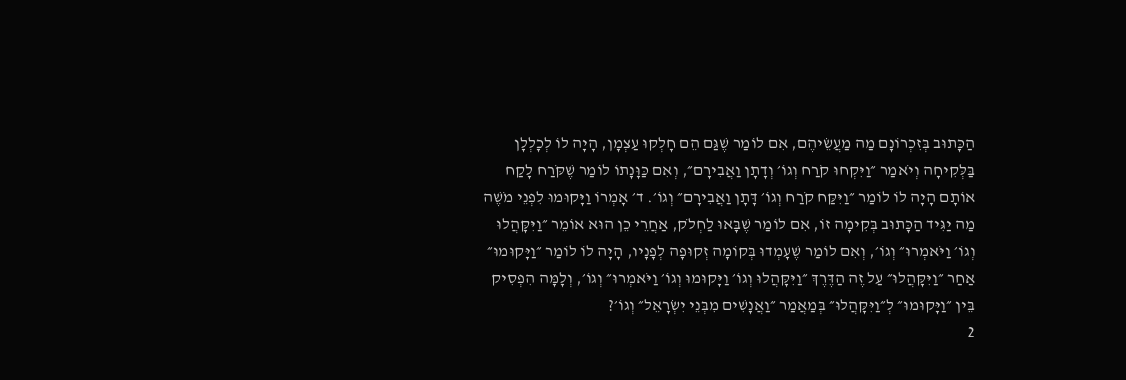הַכָּתוּב בְּזִכְרוֹנָם מַה מַעֲשֵׂיהֶם, אִם לוֹמַר שֶׁגַּם הֵם חָלְקוּ עַצְמָן, הָיָה לוֹ לְכָלְלָן בַּלְּקִיחָה וְיֹאמַר ״וַיִּקְחוּ קֹרַח וְגוֹ׳ וְדָתָן וַאֲבִירָם״, וְאִם כַּוָּנָתוֹ לוֹמַר שֶׁקֹּרַח לָקַח אוֹתָם הָיָה לוֹ לוֹמַר ״וַיִּקַּח קֹרַח וְגוֹ׳ דָּתָן וַאֲבִירָם״ וְגוֹ׳. ד׳ אָמְרוֹ וַיָּקוּמוּ לִפְנֵי מֹשֶׁה מַה יַגִּיד הַכָּתוּב בְּקִימָה זוֹ, אִם לוֹמַר שֶׁבָּאוּ לַחְלֹק, אַחֲרֵי כֵן הוּא אוֹמֵר ״וַיִּקָּהֲלוּ וְגוֹ׳ וַיֹּאמְרוּ״ וְגוֹ׳, וְאִם לוֹמַר שֶׁעָמְדוּ בְּקוֹמָה זְקוּפָה לְפָנָיו, הָיָה לוֹ לוֹמַר ״וַיָּקוּמוּ״ אַחַר ״וַיִּקָּהֲלוּ״ עַל זֶה הַדֶּרֶךְ ״וַיִּקָּהֲלוּ וְגוֹ׳ וַיָּקוּמוּ וְגוֹ׳ וַיֹּאמְרוּ״ וְגוֹ׳, וְלָמָּה הִפְסִיק בֵּין ״וַיָּקוּמוּ״ לְ״וַיִּקָּהֲלוּ״ בְּמַאֲמַר ״וַאֲנָשִׁים מִבְּנֵי יִשְׂרָאֵל״ וְגוֹ׳?
2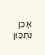אָכֵן נִתְכַּוֵּן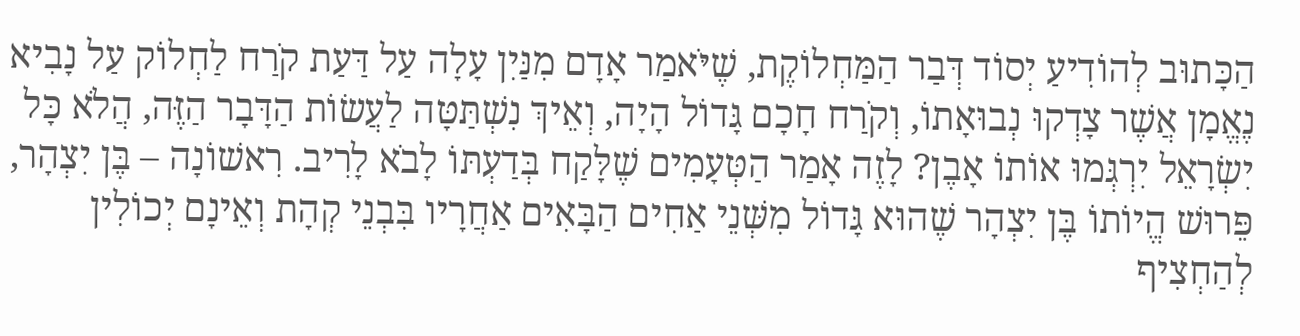הַכָּתוּב לְהוֹדִיעַ יְסוֹד דְּבַר הַמַּחְלוֹקֶת, שֶׁיֹּאמַר אָדָם מִנַּיִן עָלָה עַל דַּעַת קֹרַח לַחְלוֹק עַל נָבִיא נֶאֱמָן אֲשֶׁר צָדְקוּ נְבוּאָתוֹ, וְקֹרַח חָכָם גָּדוֹל הָיָה, וְאֵיךְ נִשְׁתַּטָּה לַעֲשׂוֹת הַדָּבָר הַזֶּה, הֲלֹא כָּל יִשְׂרָאֵל יִרְגְּמוּ אוֹתוֹ אָבֶן? לָזֶה אָמַר הַטְּעָמִים שֶׁלָּקַח בְּדַעְתּוֹ לָבֹא לָרִיב. רִאשׁוֹנָה – בֶּן יִצְהָר, פֵּרוּשׁ הֱיוֹתוֹ בֶּן יִצְהָר שֶׁהוּא גָּדוֹל מִשְּׁנֵי אַחִים הַבָּאִים אַחֲרָיו בִּבְנֵי קְהָת וְאֵינָם יְכוֹלִין לְהַחְצִיף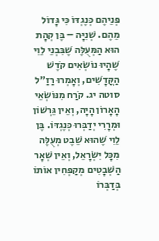פְּנֵיהֶם כְּנֶגְדּוֹ כִּי גָּדוֹל מֵהֶם. שְׁנִיָּה – בֶּן קְהָת הוּא הַמְּעֻלֶּה שֶׁבִּבְנֵי לֵוִי שֶׁהָיוּ נוֹשְׂאִים קֹדֶשׁ הַקֳּדָשִׁים, וְאָמְרוּ רַזַ״ל סוטה יג. קֹרַח מִנּוֹשְׂאֵי הָאָרוֹן הָיָה, וְאֵין גֵּרְשׁוֹן וּמְרָרִי יְדַבְּרוּ כְּנֶגְדּוֹ. בֶּן לֵוִי שֶׁהוּא שֵׁבֶט מְעֻלֶּה מִכָּל יִשְׂרָאֵל, וְאֵין שְׁאָר הַשְּׁבָטִים מְקַפְּחִין אוֹתוֹ בְּדַבְּרוֹ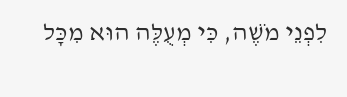לִפְנֵי מֹשֶׁה, כִּי מְעֻלֶּה הוּא מִכָּל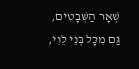שְׁאָר הַשְּׁבָטִים, גַּם מִכָּל בְּנֵי לֵוִי,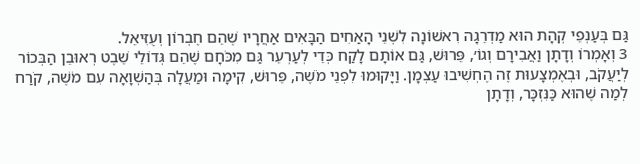גַּם בְּעַנְפֵי קְהָת הוּא מַדְרֵגָה רִאשׁוֹנָה לִשְׁנֵי הָאַחִים הַבָּאִים אַחֲרָיו שֶׁהֵם חֶבְרוֹן וְעֻזִּיאֵל.
3 וְאָמְרוֹ וְדָתָן וַאֲבִירָם וְגוֹ׳, פֵּרוּשׁ, גַּם אוֹתָם לָקַח כְּדֵי לְעַרְעֵר גַּם מִכֹּחָם שֶׁהֵם גְּדוֹלֵי שֵׁבֶט רְאוּבֵן הַבְּכוֹר לְיַעֲקֹב, וּבְאֶמְצָעוּת זֶה הֶחְשִׁיבוּ עַצְמָן. וַיָּקוּמוּ לִפְנֵי מֹשֶׁה, פֵּרוּשׁ, קִימָה וּמַעֲלָה בְּהַשְׁוָאָה עִם מֹשֶׁה, קֹרַח לְמַה שֶׁהוּא כַּנִּזְכָּר, וְדָתָן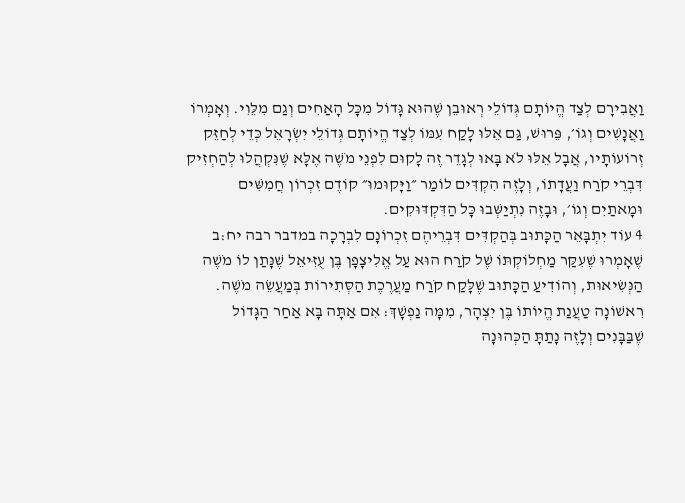וַאֲבִירָם לְצַד הֱיוֹתָם גְּדוֹלֵי רְאוּבֵן שֶׁהוּא גָּדוֹל מִכָּל הָאַחִים וְגַם מִלֵּוִי. וְאָמְרוֹ וַאֲנָשִׁים וְגוֹ׳, פֵּרוּשׁ, גַּם אֵלּוּ לָקַח עִמּוֹ לְצַד הֱיוֹתָם גְּדוֹלֵי יִשְׂרָאֵל כְּדֵי לְחַזֵּק זְרוֹעוֹתָיו, אֲבָל אֵלּוּ לֹא בָּאוּ לְגָדֵר זֶה לָקוּם לִפְנֵי מֹשֶׁה אֶלָּא שֶׁנִּקְהֲלוּ לְהַחְזִיק דִּבְרֵי קֹרַח וַעֲדָתוֹ, וְלָזֶה הִקְדִּים לוֹמַר ״וַיָּקוּמוּ״ קוֹדֶם זִכְרוֹן חֲמִשִּׁים וּמָאתַיִם וְגוֹ׳, וּבָזֶה נִתְיַשְּׁבוּ כָּל הַדִּקְדּוּקִים.
4 עוֹד יִתְבָּאֵר הַכָּתוּב בְּהַקְדִּים דִּבְרֵיהֶם זִכְרוֹנָם לִבְרָכָה במדבר רבה יח:ב שֶׁאָמְרוּ שֶׁעִקַּר מַחְלוֹקְתּוֹ שֶׁל קֹרַח הוּא עַל אֱלִיצָפָן בֶּן עֻזִּיאֵל שֶׁנָּתַן לוֹ מֹשֶׁה הַנְּשִׂיאוּת, וְהוֹדִיעַ הַכָּתוּב שֶׁלָּקַח קֹרַח מַעֲרֶכֶת הַסְּתִירוֹת בְּמַעֲשֵׂה מֹשֶׁה. רִאשׁוֹנָה טַעֲנַת הֱיוֹתוֹ בֶּן יִצְהָר, מִמָּה נַפְשָׁךְ: אִם אַתָּה בָּא אַחַר הַגָּדוֹל שֶׁבַּבָּנִים וְלָזֶה נָתַתָּ הַכְּהוּנָה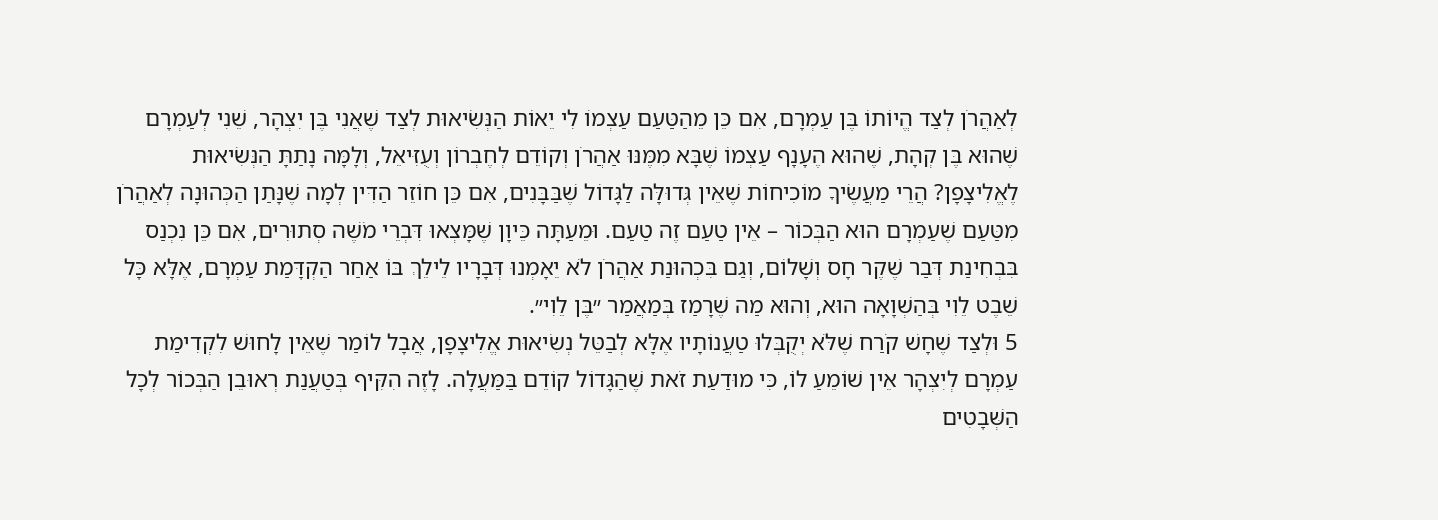לְאַהֲרֹן לְצַד הֱיוֹתוֹ בֶּן עַמְרָם, אִם כֵּן מֵהַטַּעַם עַצְמוֹ לִי יֵאוֹת הַנְּשִׂיאוּת לְצַד שֶׁאֲנִי בֶּן יִצְהָר, שֵׁנִי לְעַמְרָם שֶׁהוּא בֶּן קְהָת, שֶׁהוּא הֶעָנָף עַצְמוֹ שֶׁבָּא מִמֶּנּוּ אַהֲרֹן וְקוֹדֵם לְחֶבְרוֹן וְעֻזִּיאֵל, וְלָמָּה נָתַתָּ הַנְּשִׂיאוּת לֶאֱלִיצָפָן? הֲרֵי מַעֲשֶׂיךָ מוֹכִיחוֹת שֶׁאֵין גְּדוּלָּה לַגָּדוֹל שֶׁבַּבָּנִים, אִם כֵּן חוֹזֵר הַדִּין לְמָה שֶׁנָּתַן הַכְּהוּנָה לְאַהֲרֹן מִטַּעַם שֶׁעַמְרָם הוּא הַבְּכוֹר – אֵין טַעַם זֶה טַעַם. וּמֵעַתָּה כֵּיוָן שֶׁמָּצְאוּ דִּבְרֵי מֹשֶׁה סְתוּרִים, אִם כֵּן נִכְנַס בִּבְחִינַת דְּבַר שֶׁקֶר חָס וְשָׁלוֹם, וְגַם בִּכְהוּנַת אַהֲרֹן לֹא יֵאָמְנוּ דְּבָרָיו לֵילֵךְ בּוֹ אַחַר הַקְדָּמַת עַמְרָם, אֶלָּא כָּל שֵׁבֶט לֵוִי בְּהַשְׁוָאָה הוּא, וְהוּא מַה שֶׁרָמַז בְּמַאֲמַר ״בֶּן לֵוִי״.
5 וּלְצַד שֶׁחָשׁ קֹרַח שֶׁלֹּא יְקֻבְּלוּ טַעֲנוֹתָיו אֶלָּא לְבַטֵּל נְשִׂיאוּת אֱלִיצָפָן, אֲבָל לוֹמַר שֶׁאֵין לָחוּשׁ לִקְדִימַת עַמְרָם לְיִצְהָר אֵין שׁוֹמֵעַ לוֹ, כִּי מוּדַעַת זֹאת שֶׁהַגָּדוֹל קוֹדֵם בַּמַּעֲלָה. לָזֶה הִקִּיף בְּטַעֲנַת רְאוּבֵן הַבְּכוֹר לְכָל הַשְּׁבָטִים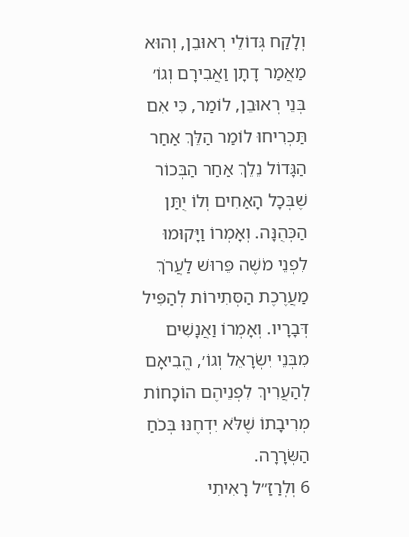וְלָקַח גְּדוֹלֵי רְאוּבֵן, וְהוּא מַאֲמַר דָתָן וַאֲבִירָם וְגוֹ׳ בְּנֵי רְאוּבֵן, לוֹמַר, כִּי אִם תַּכְרִיחוּ לוֹמַר הַלֵּךְ אַחַר הַגָּדוֹל נֵלֵךְ אַחַר הַבְּכוֹר שֶׁבְּכָל הָאַחִים וְלוֹ יֻתַּן הַכְּהֻנָּה. וְאָמְרוֹ וַיָּקוּמוּ לִפְנֵי מֹשֶׁה פֵּרוּשׁ לַעֲרֹךְ מַעֲרֶכֶת הַסְּתִירוֹת לְהַפִּיל דְּבָרָיו. וְאָמְרוֹ וַאֲנָשִׁים מִבְּנֵי יִשְׂרָאֵל וְגוֹ׳, הֱבִיאָם לְהַעֲרִיךְ לִפְנֵיהֶם הוֹכָחוֹת מְרִיבָתוֹ שֶׁלֹּא יִדְחֶנּוּ בְּכֹחַ הַשְּׂרָרָה.
6 וְלְרַזַ״ל רָאִיתִי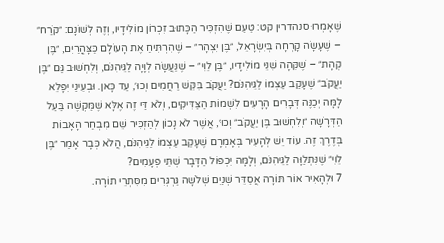שֶׁאָמְרוּ סנהדרין קט: טַעַם שֶׁהִזְכִּיר הַכָּתוּב זִכְרוֹן מוֹלִידָיו, וְזֶה לְשׁוֹנָם: ״קֹרַח״ – שֶׁעָשָׂה קָרְחָה בְּיִשְׂרָאֵל, ״בֶּן יִצְהָר״ – שֶׁהִרְתִּיחַ אֶת הָעוֹלָם כַּצָּהֳרַיִם, ״בֶּן קְהָת״ – שֶׁקִּהָה שִׁנֵּי מוֹלִידָיו, ״בֶּן לֵוִי״ – שֶׁנַּעֲשָׂה לְוָיָה לַגֵּיהִנֹּם, וְלִחְשׁוּב גַּם ״בֶּן יַעֲקֹב״ שֶׁעָקַב עַצְמוֹ לַגֵּיהִנֹּם? יַעֲקֹב בִּקֵּשׁ רַחֲמִים וְכוּ׳, עַד כָּאן. וּבְעֵינַי יִפָּלֵא לָמָּה יְכַנֶּה דְּבָרִים הָרָעִים לִשְׁמוֹת הַצַּדִּיקִים, וְלֹא דַּי זֶה אֶלָּא שֶׁמַּקְשֶׁה בַּעַל הַדְּרָשָׁה ״וְלִחְשׁוּב בֶּן יַעֲקֹב״ וְכוּ׳, אֲשֶׁר לֹא נָכוֹן לְהַזְכִּיר שֵׁם מִבְחַר הָאָבוֹת בְּדֶרֶךְ זֶה. עוֹד יֵשׁ לְהָעִיר בְּאָמְרָם שֶׁעָקַב עַצְמוֹ לַגֵּיהִנֹּם, הֲלֹא כְּבָר אָמַר ״בֶּן לֵוִי״ שֶׁנִּתְלַוָּה לַגֵּיהִנֹּם, וְלָמָּה יִכְפּוֹל הַדָּבָר שְׁתֵּי פְּעָמִים?
7 וּלְהָאִיר אוֹר תּוֹרָה אֲסַדֵּר שְׁנַיִם שְׁלֹשָׁה גַּרְגְּרִים מִסִּתְרֵי תוֹרָה.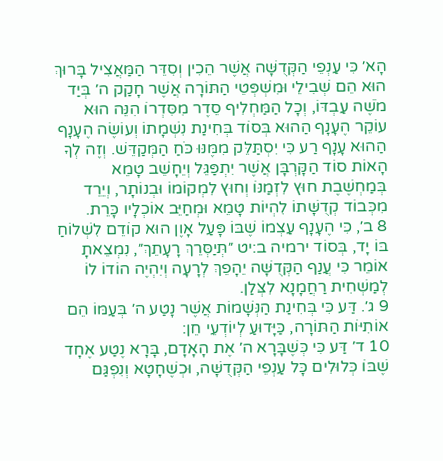הָא׳ כִּי עַנְפֵי הַקְּדֻשָּׁה אֲשֶׁר הֵכִין וְסִדֵּר הַמַּאֲצִיל בָּרוּךְ הוּא הֵם שְׁבִילֵי וּמִשְׁפְּטֵי הַתּוֹרָה אֲשֶׁר חָקַק ה׳ בְּיַד מֹשֶׁה עַבְדּוֹ, וְכָל הַמַּחְלִיף סֵדֶר מִסִּדְרוֹ הִנֵּה הוּא עוֹקֵר הֶעָנָף הַהוּא בְּסוֹד בְּחִינַת נִשְׁמָתוֹ וְעוֹשֶׂה הֶעָנָף הַהוּא עָנָף רַע כִּי יִסְתַּלֵּק מִמֶּנּוּ כֹּחַ הַמְּקַדֵּשׁ. וְזֶה לְךָ הָאוֹת סוֹד הַקָּרְבָּן אֲשֶׁר יִתְפַּגֵּל וְיֵחָשֵׁב טָמֵא בְּמַחְשֶׁבֶת חוּץ לִזְמַנּוֹ וְחוּץ לִמְקוֹמוֹ וּבְנוֹתָר, וְיֵרֵד מִכְּבוֹד קְדֻשָּׁתוֹ לִהְיוֹת טָמֵא וּמְחַיֵּב אוֹכְלָיו כָּרֵת.
8 ב׳, כִּי הֶעָנָף עַצְמוֹ שֶׁבּוֹ פָּעַל אָוֶן הוּא קוֹדֵם לִשְׁלוֹחַ בּוֹ יָד, בְּסוֹד ירמיה ב:יט ״תְּיַסְּרֵךְ רָעָתֵךְ״, נִמְצֵאתָ אוֹמֵר כִּי עֲנַף הַקְּדֻשָּׁה יֵהָפֵךְ לְרָעָה וְיִהְיֶה הוֹדוֹ לוֹ לְמַשְׁחִית רַחֲמָנָא לִצְּלַן.
9 ג׳. דַּע כִּי בְּחִינַת הַנְּשָׁמוֹת אֲשֶׁר נָטַע ה׳ בְּעַמּוֹ הֵם אוֹתִיּוֹת הַתּוֹרָה, כַּיָּדוּעַ לְיוֹדְעֵי חֵן:
10 ד׳ דַּע כִּי כְּשֶׁבָּרָא ה׳ אֶת הָאָדָם, בָּרָא נֶטַע אֶחָד שֶׁבּוֹ כְּלוּלִים כָּל עַנְפֵי הַקְּדֻשָּׁה, וּכְשֶׁחָטָא וְנִפְגַּם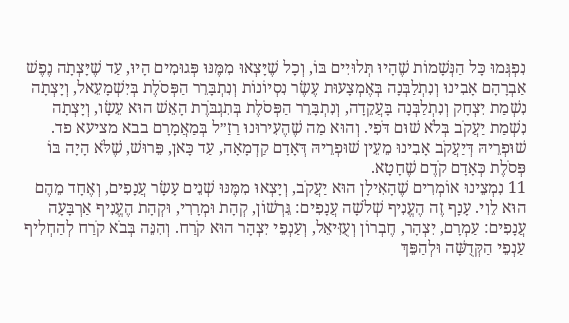נִפְגְּמוּ כָּל הַנְּשָׁמוֹת שֶׁהָיוּ תְּלוּיִים בּוֹ, וְכָל שֶׁיָּצְאוּ מִמֶּנּוּ פְּגוּמִים הָיוּ, עַד שֶׁיָּצְתָה נֶפֶשׁ אַבְרָהָם אָבִינוּ וְנִתְלַבְּנָה בְּאֶמְצָעוּת עֶשֶׂר נִסְיוֹנוֹת וְנִתְבָּרֵר הַפְּסֹלֶת בְּיִשְׁמָעֵאל, וְיָצְתָה נִשְׁמַת יִצְחָק וְנִתְלַבְּנָה בָּעֲקֵדָה, וְנִתְבָּרֵר הַפְּסֹלֶת בְּתִגְבֹּרֶת הָאֵשׁ הוּא עֵשָׂו, וְיָצְתָה נִשְׁמַת יַעֲקֹב בְּלֹא שׁוּם דֹּפִי. וְהוּא מַה שֶׁהֶעִירוּנוּ רַזַ״ל בְּמַאֲמָרָם בבא מציעא פד. שׁוּפְרֵיהּ דְּיַעֲקֹב אָבִינוּ מֵעֵין שׁוּפְרֵיהּ דְּאָדָם קַדְמָאָה, עַד כָּאן, פֵּרוּשׁ, שֶׁלֹּא הָיָה בּוֹ פְּסֹלֶת כְּאָדָם קֹדֶם שֶׁחָטָא.
11 נִמְצֵינוּ אוֹמְרִים שֶׁהָאִילָן הוּא יַעֲקֹב, וְיָצְאוּ מִמֶּנּוּ שְׁנֵים עָשָׂר עֲנָפִים, וְאֶחָד מֵהֶם הוּא לֵוִי. עָנָף זֶה הֶעֱנִיף שְׁלֹשָׁה עֲנָפִים: גֵּרְשׁוֹן, קְהָת וּמְרָרִי, וּקְהָת הֶעֱנִיף אַרְבָּעָה עֲנָפִים: עַמְרָם, יִצְהָר, חֶבְרוֹן וְעֻזִּיאֵל, וְעַנְפֵי יִצְהָר הוּא קֹרַח. וְהִנֵּה בְּבֹא קֹרַח לְהַחְלִיף עַנְפֵי הַקְּדֻשָּׁה וּלְהַפֵּךְ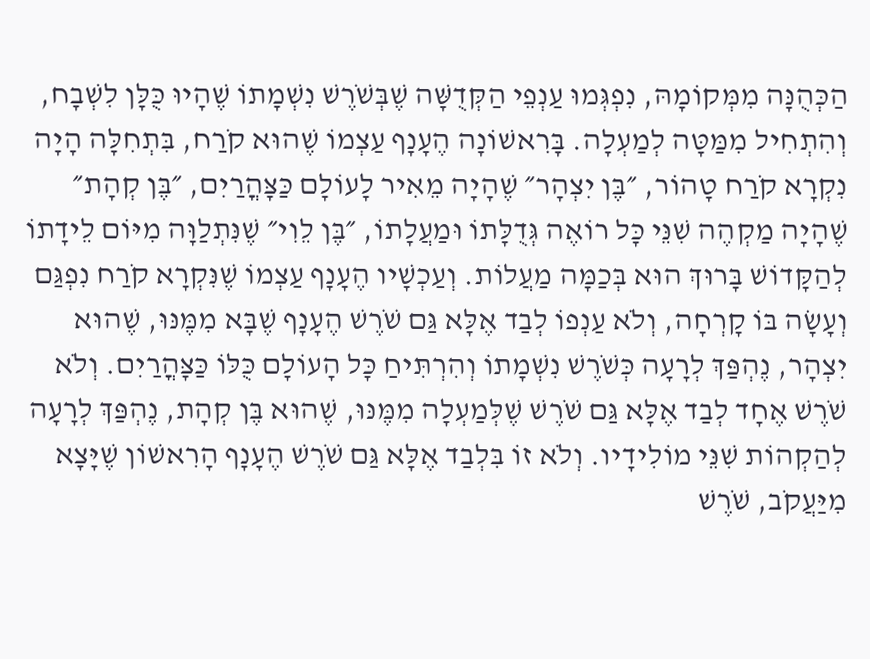הַכְּהֻנָּה מִמְּקוֹמָהּ, נִפְגְּמוּ עַנְפֵי הַקְּדֻשָּׁה שֶׁבְּשֹׁרֶשׁ נִשְׁמָתוֹ שֶׁהָיוּ כֻּלָּן לִשְׁבָח, וְהִתְחִיל מִמַּטָּה לְמַעְלָה. בָּרִאשׁוֹנָה הֶעָנָף עַצְמוֹ שֶׁהוּא קֹרַח, בִּתְחִלָּה הָיָה נִקְרָא קֹרַח טָהוֹר, ״בֶּן יִצְהָר״ שֶׁהָיָה מֵאִיר לָעוֹלָם כַּצָּהֳרַיִם, ״בֶּן קְהָת״ שֶׁהָיָה מַקְהֶה שִׁנֵּי כָּל רוֹאֶה גְּדֻלָּתוֹ וּמַעֲלָתוֹ, ״בֶּן לֵוִי״ שֶׁנִּתְלַוָּה מִיּוֹם לֵידָתוֹ לְהַקָּדוֹשׁ בָּרוּךְ הוּא בְּכַמָּה מַעֲלוֹת. וְעַכְשָׁיו הֶעָנָף עַצְמוֹ שֶׁנִּקְרָא קֹרַח נִפְגַּם וְעָשָׂה בּוֹ קָרְחָה, וְלֹא עַנְפוֹ לְבַד אֶלָּא גַּם שֹׁרֶשׁ הֶעָנָף שֶׁבָּא מִמֶּנּוּ, שֶׁהוּא יִצְהָר, נֶהְפַּךְ לְרָעָה כְּשֹׁרֶשׁ נִשְׁמָתוֹ וְהִרְתִּיחַ כָּל הָעוֹלָם כֻּלּוֹ כַּצָּהֳרַיִם. וְלֹא שֹׁרֶשׁ אֶחָד לְבַד אֶלָּא גַּם שֹׁרֶשׁ שֶׁלְּמַעְלָה מִמֶּנּוּ, שֶׁהוּא בֶּן קְהָת, נֶהְפַּךְ לְרָעָה לְהַקְהוֹת שִׁנֵּי מוֹלִידָיו. וְלֹא זוֹ בִּלְבַד אֶלָּא גַּם שֹׁרֶשׁ הֶעָנָף הָרִאשׁוֹן שֶׁיָּצָא מִיַּעֲקֹב, שֹׁרֶשׁ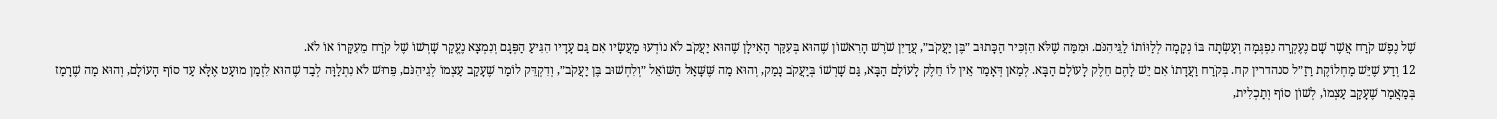שֶׁל נֶפֶשׁ קֹרַח אֲשֶׁר שָׁם נֶעֶקְרָה נִפְגְּמָה וְעָשְׂתָה בּוֹ נְקָמָה לְלַוּוֹתוֹ לַגֵּיהִנֹּם. וּמִמַּה שֶׁלֹּא הִזְכִּיר הַכָּתוּב ״בֶּן יַעֲקֹב״, עֲדַיִן שֹׁרֶשׁ הָרִאשׁוֹן שֶׁהוּא בְּעִקַּר הָאִילָן שֶׁהוּא יַעֲקֹב לֹא נוֹדְעוּ מַעֲשָׂיו אִם גַּם עָדָיו הִגִּיעַ הַפְּגָם וְנִמְצָא נֶעֱקַר שָׁרְשׁוֹ שֶׁל קֹרַח מֵעִקָּרוֹ אוֹ לֹא.
12 וְדַע שֶׁיֵּשׁ מַחְלוֹקֶת רַזַ״ל סנהדרין קח. בְּקֹרַח וַעֲדָתוֹ אִם יֵשׁ לָהֶם חֵלֶק לָעוֹלָם הַבָּא. לְמַאן דְּאָמַר אֵין לוֹ חֵלֶק לָעוֹלָם הַבָּא, גַּם שָׁרְשׁוֹ בְּיַעֲקֹב נָמַק, וְהוּא מַה שֶּׁשָּׁאַל הַשּׁוֹאֵל ״וְלִחְשׁוּב בֶּן יַעֲקֹב״, וְדִקְדֵּק לוֹמַר שֶׁעָקַב עַצְמוֹ לְגֵיהִנֹּם, פֵּרוּשׁ לֹא נִתְלַוָּה לְבַד שֶׁהוּא לִזְמַן מוּעָט אֶלָּא עַד סוֹף הָעוֹלָם, וְהוּא מַה שֶׁרָמַז בְּמַאֲמַר שֶׁעָקַב עַצְמוֹ, לְשׁוֹן סוֹף וְתַכְלִית,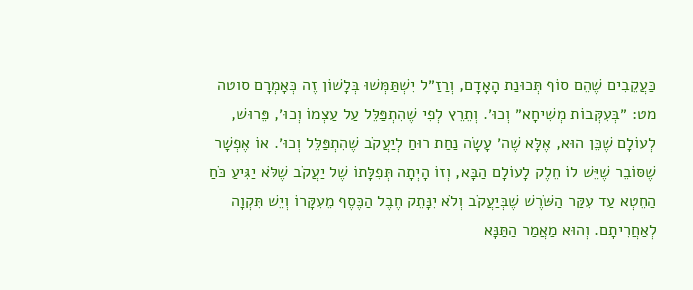כַּעֲקֵבִים שֶׁהֵם סוֹף תְּכוּנַת הָאָדָם, וְרַזַ״ל יִשְׁתַּמְּשׁוּ בְּלָשׁוֹן זֶה כְּאָמְרָם סוטה מט: ״בְּעִקְּבוֹת מְשִׁיחָא״ וְכוּ׳. וְתֵרֵץ לְפִי שֶׁהִתְפַּלֵּל עַל עַצְמוֹ וְכוּ׳, פֵּרוּשׁ, לְעוֹלָם שֶׁכֵּן הוּא, אֶלָּא שֶׁה׳ עָשָׂה נַחַת רוּחַ לְיַעֲקֹב שֶׁהִתְפַּלֵּל וְכוּ׳. אוֹ אֶפְשָׁר שֶׁסּוֹבֵר שֶׁיֵּשׁ לוֹ חֵלֶק לָעוֹלָם הַבָּא, וְזוֹ הָיְתָה תְּפִלָּתוֹ שֶׁל יַעֲקֹב שֶׁלֹּא יַגִּיעַ כֹּחַ הַחֵטְא עַד עִקַּר הַשֹּׁרֶשׁ שֶׁבְּיַעֲקֹב וְלֹא יִנָּתֵק חֶבֶל הַכֶּסֶף מֵעִקָּרוֹ וְיֵשׁ תִּקְוָה לְאַחֲרִיתָם. וְהוּא מַאֲמַר הַתַּנָּא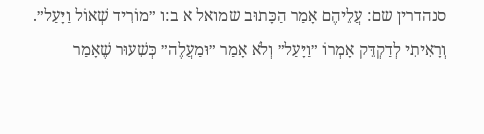סנהדרין שם: עֲלֵיהֶם אָמַר הַכָּתוּב שמואל א ב:ו ״מוֹרִיד שְׁאוֹל וַיָּעַל״. וְרָאִיתִי לְדַקְדֵּק אָמְרוֹ ״וַיָּעַל״ וְלֹא אָמַר ״וּמַעֲלֶה״ כְּשִׁעוּר שֶׁאָמַר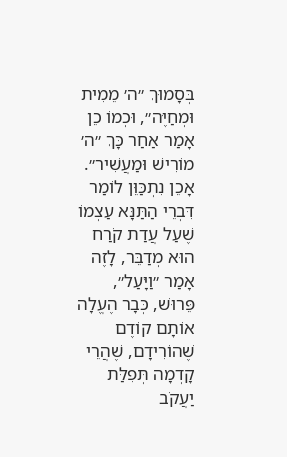בְּסָמוּךְ ״ה׳ מֵמִית וּמְחַיֶּה״, וּכְמוֹ כֵן אָמַר אַחַר כָּךְ ״ה׳ מוֹרִישׁ וּמַעֲשִׁיר״. אָכֵן נִתְכַּוֵּן לוֹמַר דִּבְרֵי הַתַּנָּא עַצְמוֹ שֶׁעַל עֲדַת קֹרַח הוּא מְדַבֵּר, לָזֶה אָמַר ״וַיָּעַל״, פֵּרוּשׁ, כְּבָר הֶעֱלָה אוֹתָם קוֹדֶם שֶׁהוֹרִידָם, שֶׁהֲרֵי קָדְמָה תְּפִלַּת יַעֲקֹב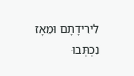לִירִידָתָם וּמֵאָז נִכְתְּבוּ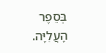בְּסֵפֶר הָעֲלִיָּה.